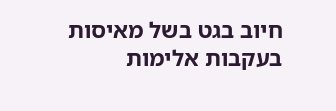חיוב בגט בשל מאיסות בעקבות אלימות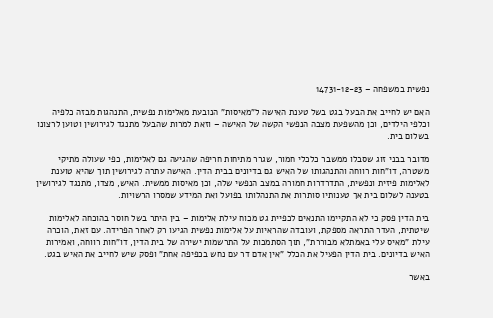נפשית במשפחה – 14731-12-23

האם יש לחייב את הבעל בגט בשל טענת האישה ל"מאיסות" הנובעת מאלימות נפשית, התנהגות מבזה כלפיה וכלפי הילדים, וכן מהשפעת מצבה הנפשי הקשה של האישה – וזאת למרות שהבעל מתנגד לגירושין וטוען לרצונו בשלום בית.

מדובר בבני זוג שסבלו ממשבר כלכלי חמור, שגרר מתיחות חריפה שהגיעה גם לאלימות, כפי שעולה מתיקי משטרה, דו"חות רווחה והתנהגותו של האיש גם בדיונים בבית הדין. האישה עתרה לגירושין תוך שהיא טוענת לאלימות פיזית ונפשית, התדרדרות חמורה במצב הנפשי שלה, וכן מאיסות ממשית. האיש, מצדו, מתנגד לגירושין בטענה לשלום בית אך טענותיו סותרות את התנהלותו בפועל ואת המידע שמסרו הרשויות.

בית הדין פסק כי לא התקיימו התנאים לכפיית גט מכוח עילת אלימות – בין היתר בשל חוסר בהוכחה לאלימות שיטתית, העדר התראה מספקת, ועובדה שהראיות על אלימות נפשית הגיעו רק לאחר הפרידה. עם זאת, הוכרה עילת "מאיס עלי באמתלא מבוררת", תוך הסתמכות על התרשמות ישירה של בית הדין, דו"חות רווחה, ואמירות האיש בדיונים. בית הדין הפעיל את הכלל "אין אדם דר עם נחש בכפיפה אחת" ופסק שיש לחייב את האיש בגט.

באשר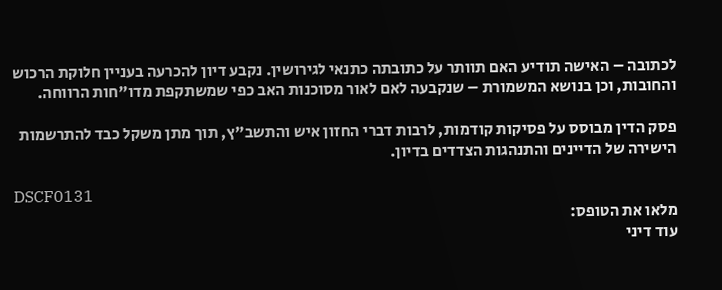לכתובה – האישה תודיע האם תוותר על כתובתה כתנאי לגירושין. נקבע דיון להכרעה בעניין חלוקת הרכוש והחובות, וכן בנושא המשמורת – שנקבעה לאם לאור מסוכנות האב כפי שמשתקפת מדו"חות הרווחה.

פסק הדין מבוסס על פסיקות קודמות, לרבות דברי החזון איש והתשב"ץ, תוך מתן משקל כבד להתרשמות הישירה של הדיינים והתנהגות הצדדים בדיון.

DSCF0131
מלאו את הטופס:
עוד דיני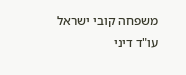משפחה קובי ישראל
עו"ד דיני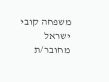משפחה קובי ישראל
מחובר/ת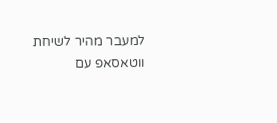למעבר מהיר לשיחת ווטאסאפ עם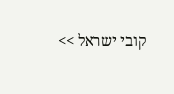קובי ישראל >>